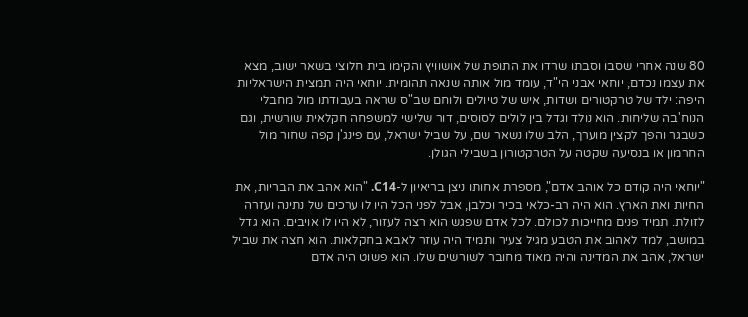80 שנה אחרי שסבו וסבתו שרדו את התופת של אושוויץ והקימו בית חלוצי בשאר ישוב, מצא את עצמו נכדם, יוחאי אבני הי"ד, עומד מול אותה שנאה תהומית. יוחאי היה תמצית הישראליות היפה: ילד של טרקטורים ושדות, איש של טיולים ולוחם שב"ס שראה בעבודתו מול מחבלי הנוח'בה שליחות. הוא נולד וגדל בין לולים לסוסים, דור שלישי למשפחה חקלאית שורשית, וגם כשבגר והפך לקצין מוערך, הלב שלו נשאר שם, על שביל ישראל, עם פינג'ן קפה שחור מול החרמון או בנסיעה שקטה על הטרקטורון בשבילי הגולן.

"יוחאי היה קודם כל אוהב אדם", מספרת אחותו ניצן בריאיון ל-C14. "הוא אהב את הבריות, את החיות ואת הארץ. הוא היה רב-כלאי בכיר וכלבן, אבל לפני הכל היו לו ערכים של נתינה ועזרה לזולת. תמיד פנים מחייכות לכולם. לכל אדם שפגש הוא רצה לעזור, לא היו לו אויבים. הוא גדל במושב, למד לאהוב את הטבע מגיל צעיר ותמיד היה עוזר לאבא בחקלאות. הוא חצה את שביל ישראל, אהב את המדינה והיה מאוד מחובר לשורשים שלו. הוא פשוט היה אדם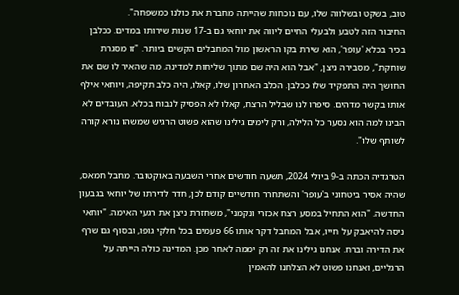טוב, בשקט ובשלווה שלו, עם נוכחות שהייתה מחברת את כולנו כמשפחה".
החיבור הזה לטבע ולבעלי החיים ליווה את יוחאי גם ב-17 שנות שירותו במדים. ככלבן בכיר בכלא 'עופר', הוא שירת בקו הראשון מול המחבלים הקשים ביותר. "זו מסגרת שוחקת", מסבירה ניצן, "אבל הוא היה שם מתוך שליחות למדינה. מה שהאיר לו שם את החושך היה התפקיד שלו ככלבן. הכלב האחרון שלו, קאלו, היה כלב תקיפה, ויוחאי אילף אותו בקשר מדהים. סיפרו לנו שבליל הרצח, קאלו לא הפסיק לנבוח בכלא. העובדים לא הבינו למה הוא נסער כל הלילה, ורק לימים גילינו שהוא פשוט הרגיש שמשהו נורא קורה לשותף שלו".

הטרגדיה הכתה ב-9 ביולי 2024, תשעה חודשים אחרי השבעה באוקטובר. מחבל חמאס, שהיה אסיר ביטחוני ב'עופר' והשתחרר חודשיים קודם לכן, חדר לדירתו של יוחאי בגבעון החדשה. "הוא התחיל במסע רצח אכזרי ונקמני", משחזרת ניצן את רגעי האימה. "יוחאי ניסה להיאבק על חייו, אבל המחבל דקר אותו 66 פעמים בכל חלקי גופו, ובסוף גם שרף את הדירה וברח. אנחנו גילינו את זה רק יממה לאחר מכן. המדינה כולה הייתה על הרגליים, ואנחנו פשוט לא הצלחנו להאמין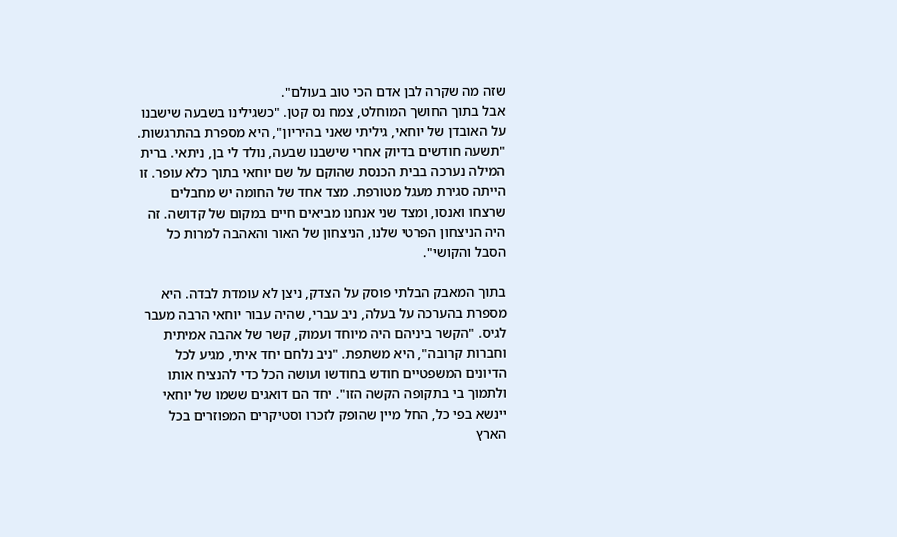שזה מה שקרה לבן אדם הכי טוב בעולם".
אבל בתוך החושך המוחלט, צמח נס קטן. "כשגילינו בשבעה שישבנו על האובדן של יוחאי, גיליתי שאני בהיריון", היא מספרת בהתרגשות. "תשעה חודשים בדיוק אחרי שישבנו שבעה, נולד לי בן, ניתאי. ברית המילה נערכה בבית הכנסת שהוקם על שם יוחאי בתוך כלא עופר. זו הייתה סגירת מעגל מטורפת. מצד אחד של החומה יש מחבלים שרצחו ואנסו, ומצד שני אנחנו מביאים חיים במקום של קדושה. זה היה הניצחון הפרטי שלנו, הניצחון של האור והאהבה למרות כל הסבל והקושי".

בתוך המאבק הבלתי פוסק על הצדק, ניצן לא עומדת לבדה. היא מספרת בהערכה על בעלה, ניב עברי, שהיה עבור יוחאי הרבה מעבר לגיס. "הקשר ביניהם היה מיוחד ועמוק, קשר של אהבה אמיתית וחברות קרובה", היא משתפת. "ניב נלחם יחד איתי, מגיע לכל הדיונים המשפטיים חודש בחודשו ועושה הכל כדי להנציח אותו ולתמוך בי בתקופה הקשה הזו". יחד הם דואגים ששמו של יוחאי יינשא בפי כל, החל מיין שהופק לזכרו וסטיקרים המפוזרים בכל הארץ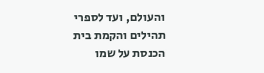והעולם, ועד לספרי תהילים והקמת בית הכנסת על שמו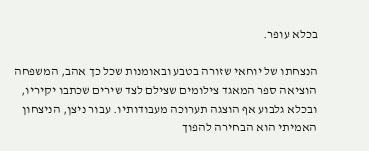בכלא עופר.

הנצחתו של יוחאי שזורה בטבע ובאומנות שכל כך אהב, המשפחה הוציאה ספר המאגד צילומים שצילם לצד שירים שכתבו יקיריו, ובכלא גלבוע אף הוצגה תערוכה מעבודותיו. עבור ניצן, הניצחון האמיתי הוא הבחירה להפוך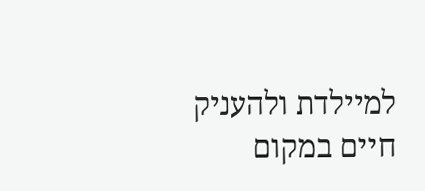למיילדת ולהעניק חיים במקום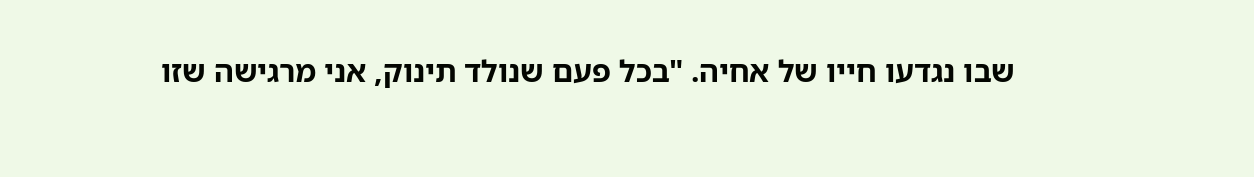שבו נגדעו חייו של אחיה. "בכל פעם שנולד תינוק, אני מרגישה שזו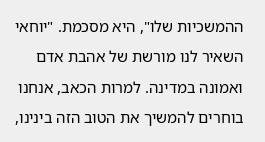ההמשכיות שלו", היא מסכמת. "יוחאי השאיר לנו מורשת של אהבת אדם ואמונה במדינה. למרות הכאב, אנחנו בוחרים להמשיך את הטוב הזה בינינו,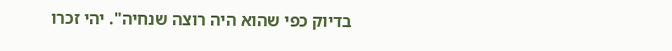בדיוק כפי שהוא היה רוצה שנחיה". יהי זכרו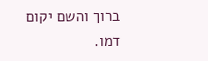ברוך והשם יקום דמו.